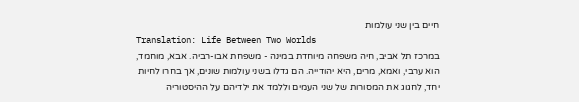חיים בין שני עולמות
Translation: Life Between Two Worlds
במרכז תל אביב, חיה משפחה מיוחדת במינה - משפחת אבו-רביה. אבא, מוחמד, הוא ערבי, ואמא, מרים, היא יהודייה. הם גדלו בשני עולמות שונים, אך בחרו לחיות יחד, לחגוג את המסורות של שני העמים וללמד את ילדיהם על ההיסטוריה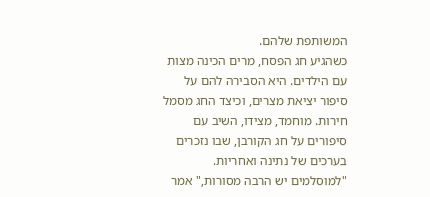המשותפת שלהם.
כשהגיע חג הפסח, מרים הכינה מצות עם הילדים. היא הסבירה להם על סיפור יציאת מצרים, וכיצד החג מסמל חירות. מוחמד, מצידו, השיב עם סיפורים על חג הקורבן, שבו נזכרים בערכים של נתינה ואחריות. "למוסלמים יש הרבה מסורות," אמר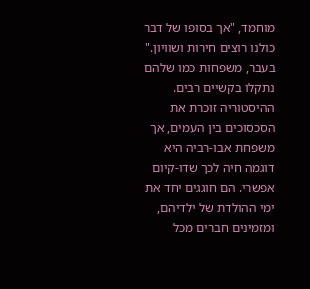מוחמד, "אך בסופו של דבר כולנו רוצים חירות ושוויון."
בעבר, משפחות כמו שלהם נתקלו בקשיים רבים. ההיסטוריה זוכרת את הסכסוכים בין העמים, אך משפחת אבו-רביה היא דוגמה חיה לכך שדו-קיום אפשרי. הם חוגגים יחד את ימי ההולדת של ילדיהם, ומזמינים חברים מכל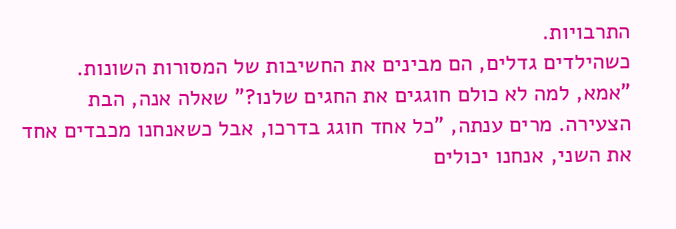התרבויות.
כשהילדים גדלים, הם מבינים את החשיבות של המסורות השונות. "אמא, למה לא כולם חוגגים את החגים שלנו?" שאלה אנה, הבת הצעירה. מרים ענתה, "כל אחד חוגג בדרכו, אבל כשאנחנו מכבדים אחד את השני, אנחנו יכולים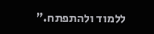ללמוד ולהתפתח."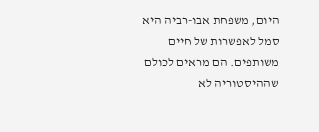היום, משפחת אבו-רביה היא סמל לאפשרות של חיים משותפים. הם מראים לכולם שההיסטוריה לא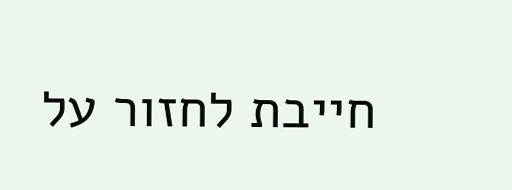חייבת לחזור על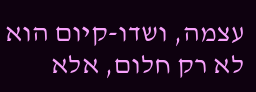עצמה, ושדו-קיום הוא לא רק חלום, אלא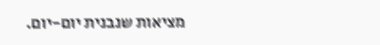מציאות שנבנית יום-יום.